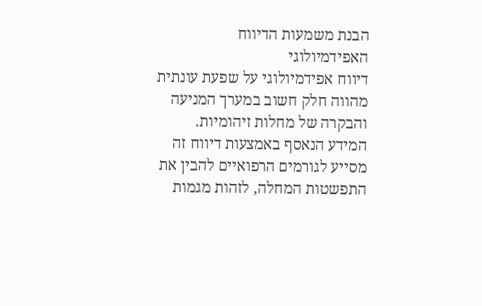הבנת משמעות הדיווח האפידמיולוגי
דיווח אפידמיולוגי על שפעת עונתית מהווה חלק חשוב במערך המניעה והבקרה של מחלות זיהומיות. המידע הנאסף באמצעות דיווח זה מסייע לגורמים הרפואיים להבין את התפשטות המחלה, לזהות מגמות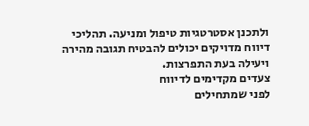ולתכנן אסטרטגיות טיפול ומניעה. תהליכי דיווח מדויקים יכולים להבטיח תגובה מהירה ויעילה בעת התפרצות.
צעדים מקדימים לדיווח
לפני שמתחילים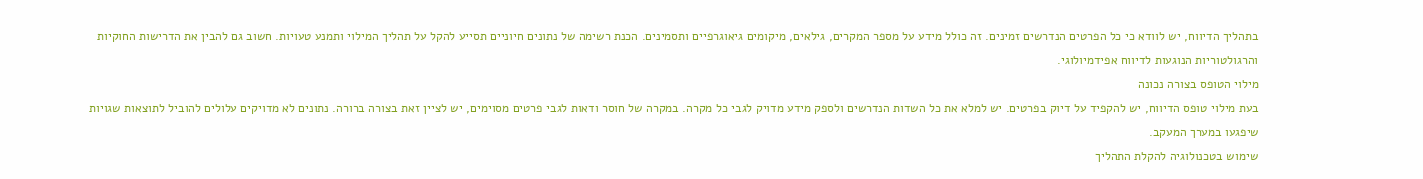בתהליך הדיווח, יש לוודא כי כל הפרטים הנדרשים זמינים. זה כולל מידע על מספר המקרים, גילאים, מיקומים גיאוגרפיים ותסמינים. הכנת רשימה של נתונים חיוניים תסייע להקל על תהליך המילוי ותמנע טעויות. חשוב גם להבין את הדרישות החוקיות והרגולטוריות הנוגעות לדיווח אפידמיולוגי.
מילוי הטופס בצורה נכונה
בעת מילוי טופס הדיווח, יש להקפיד על דיוק בפרטים. יש למלא את כל השדות הנדרשים ולספק מידע מדויק לגבי כל מקרה. במקרה של חוסר ודאות לגבי פרטים מסוימים, יש לציין זאת בצורה ברורה. נתונים לא מדויקים עלולים להוביל לתוצאות שגויות שיפגעו במערך המעקב.
שימוש בטכנולוגיה להקלת התהליך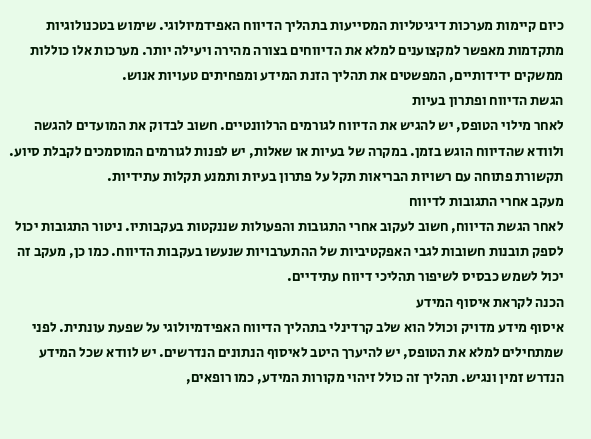כיום קיימות מערכות דיגיטליות המסייעות בתהליך הדיווח האפידמיולוגי. שימוש בטכנולוגיות מתקדמות מאפשר למקצוענים למלא את הדיווחים בצורה מהירה ויעילה יותר. מערכות אלו כוללות ממשקים ידידותיים, המפשטים את תהליך הזנת המידע ומפחיתים טעויות אנוש.
הגשת הדיווח ופתרון בעיות
לאחר מילוי הטופס, יש להגיש את הדיווח לגורמים הרלוונטיים. חשוב לבדוק את המועדים להגשה ולוודא שהדיווח הוגש בזמן. במקרה של בעיות או שאלות, יש לפנות לגורמים המוסמכים לקבלת סיוע. תקשורת פתוחה עם רשויות הבריאות תקל על פתרון בעיות ותמנע תקלות עתידיות.
מעקב אחרי התגובות לדיווח
לאחר הגשת הדיווח, חשוב לעקוב אחרי התגובות והפעולות שננקטות בעקבותיו. ניטור התגובות יכול לספק תובנות חשובות לגבי האפקטיביות של ההתערבויות שנעשו בעקבות הדיווח. כמו כן, מעקב זה יכול לשמש כבסיס לשיפור תהליכי דיווח עתידיים.
הכנה לקראת איסוף המידע
איסוף מידע מדויק וכולל הוא שלב קרדינלי בתהליך הדיווח האפידמיולוגי על שפעת עונתית. לפני שמתחילים למלא את הטופס, יש להיערך היטב לאיסוף הנתונים הנדרשים. יש לוודא שכל המידע הנדרש זמין ונגיש. תהליך זה כולל זיהוי מקורות המידע, כמו רופאים,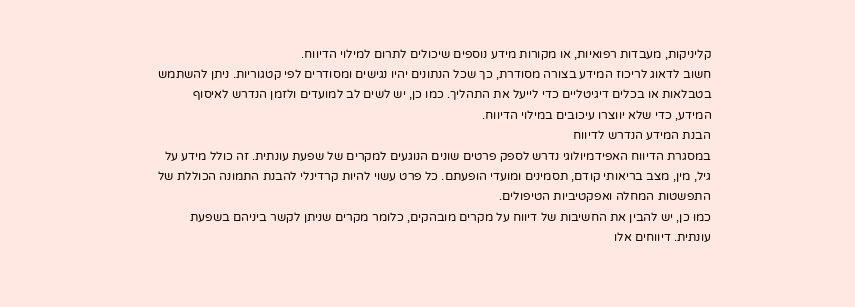קליניקות, מעבדות רפואיות, או מקורות מידע נוספים שיכולים לתרום למילוי הדיווח.
חשוב לדאוג לריכוז המידע בצורה מסודרת, כך שכל הנתונים יהיו נגישים ומסודרים לפי קטגוריות. ניתן להשתמש בטבלאות או בכלים דיגיטליים כדי לייעל את התהליך. כמו כן, יש לשים לב למועדים ולזמן הנדרש לאיסוף המידע, כדי שלא יווצרו עיכובים במילוי הדיווח.
הבנת המידע הנדרש לדיווח
במסגרת הדיווח האפידמיולוגי נדרש לספק פרטים שונים הנוגעים למקרים של שפעת עונתית. זה כולל מידע על גיל, מין, מצב בריאותי קודם, תסמינים ומועדי הופעתם. כל פרט עשוי להיות קרדינלי להבנת התמונה הכוללת של התפשטות המחלה ואפקטיביות הטיפולים.
כמו כן, יש להבין את החשיבות של דיווח על מקרים מובהקים, כלומר מקרים שניתן לקשר ביניהם בשפעת עונתית. דיווחים אלו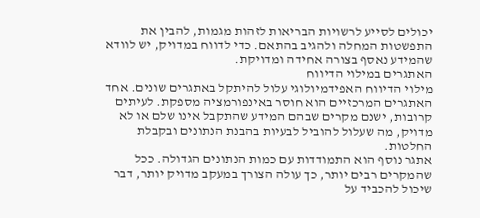יכולים לסייע לרשויות הבריאות לזהות מגמות, להבין את התפשטות המחלה ולהגיב בהתאם. כדי לדווח במדויק, יש לוודא שהמידע נאסף בצורה אחידה ומדויקת.
האתגרים במילוי הדיווח
מילוי הדיווח האפידמיולוגי עלול להיתקל באתגרים שונים. אחד האתגרים המרכזיים הוא חוסר באינפורמציה מספקת. לעיתים קרובות, ישנם מקרים שבהם המידע שהתקבל אינו שלם או לא מדויק, מה שעלול להוביל לבעיות בהבנת הנתונים ובקבלת החלטות.
אתגר נוסף הוא התמודדות עם כמות הנתונים הגדולה. ככל שהמקרים רבים יותר, כך עולה הצורך במעקב מדויק יותר, דבר שיכול להכביד על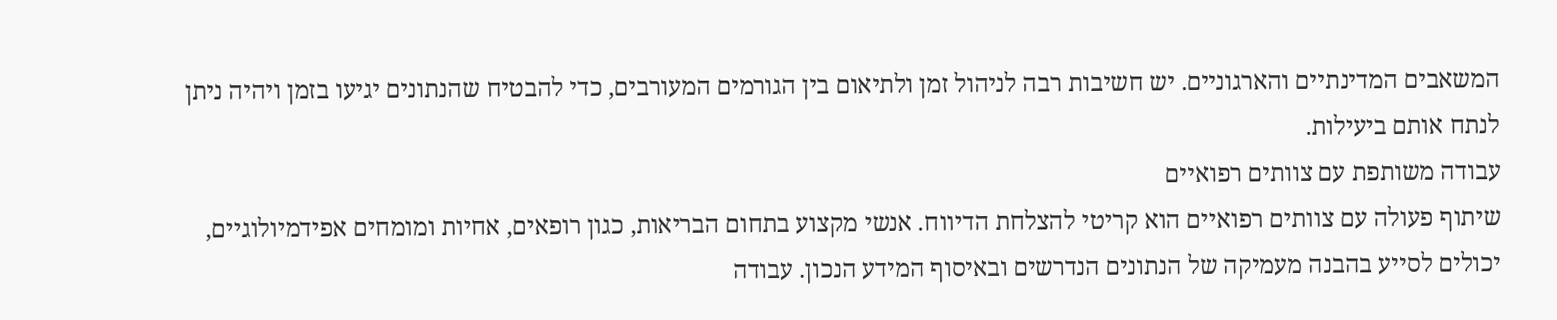המשאבים המדינתיים והארגוניים. יש חשיבות רבה לניהול זמן ולתיאום בין הגורמים המעורבים, כדי להבטיח שהנתונים יגיעו בזמן ויהיה ניתן לנתח אותם ביעילות.
עבודה משותפת עם צוותים רפואיים
שיתוף פעולה עם צוותים רפואיים הוא קריטי להצלחת הדיווח. אנשי מקצוע בתחום הבריאות, כגון רופאים, אחיות ומומחים אפידמיולוגיים, יכולים לסייע בהבנה מעמיקה של הנתונים הנדרשים ובאיסוף המידע הנכון. עבודה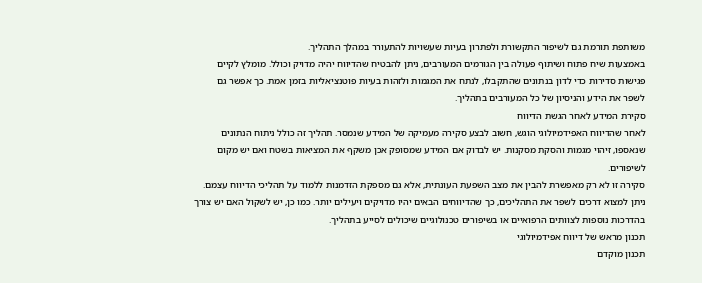משותפת תורמת גם לשיפור התקשורת ולפתרון בעיות שעשויות להתעורר במהלך התהליך.
באמצעות שיח פתוח ושיתוף פעולה בין הגורמים המעורבים, ניתן להבטיח שהדיווח יהיה מדויק וכולל. מומלץ לקיים פגישות סדירות כדי לדון בנתונים שהתקבלו, לנתח את המגמות ולזהות בעיות פוטנציאליות בזמן אמת. כך אפשר גם לשפר את הידע והניסיון של כל המעורבים בתהליך.
סקירת המידע לאחר הגשת הדיווח
לאחר שהדיווח האפידמיולוגי הוגש, חשוב לבצע סקירה מעמיקה של המידע שנמסר. תהליך זה כולל ניתוח הנתונים שנאספו, זיהוי מגמות והסקת מסקנות. יש לבדוק אם המידע שמסופק אכן משקף את המציאות בשטח ואם יש מקום לשיפורים.
סקירה זו לא רק מאפשרת להבין את מצב השפעת העונתית, אלא גם מספקת הזדמנות ללמוד על תהליכי הדיווח עצמם. ניתן למצוא דרכים לשפר את התהליכים, כך שהדיווחים הבאים יהיו מדויקים ויעילים יותר. כמו כן, יש לשקול האם יש צורך בהדרכות נוספות לצוותים הרפואיים או בשיפורים טכנולוגיים שיכולים לסייע בתהליך.
תכנון מראש של דיווח אפידמיולוגי
תכנון מוקדם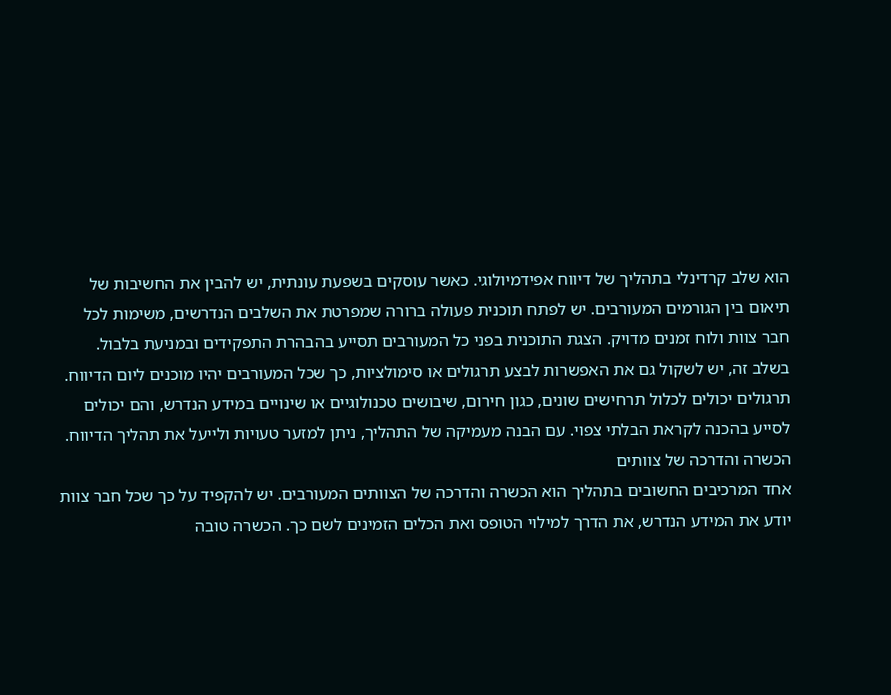הוא שלב קרדינלי בתהליך של דיווח אפידמיולוגי. כאשר עוסקים בשפעת עונתית, יש להבין את החשיבות של תיאום בין הגורמים המעורבים. יש לפתח תוכנית פעולה ברורה שמפרטת את השלבים הנדרשים, משימות לכל חבר צוות ולוח זמנים מדויק. הצגת התוכנית בפני כל המעורבים תסייע בהבהרת התפקידים ובמניעת בלבול.
בשלב זה, יש לשקול גם את האפשרות לבצע תרגולים או סימולציות, כך שכל המעורבים יהיו מוכנים ליום הדיווח. תרגולים יכולים לכלול תרחישים שונים, כגון חירום, שיבושים טכנולוגיים או שינויים במידע הנדרש, והם יכולים לסייע בהכנה לקראת הבלתי צפוי. עם הבנה מעמיקה של התהליך, ניתן למזער טעויות ולייעל את תהליך הדיווח.
הכשרה והדרכה של צוותים
אחד המרכיבים החשובים בתהליך הוא הכשרה והדרכה של הצוותים המעורבים. יש להקפיד על כך שכל חבר צוות יודע את המידע הנדרש, את הדרך למילוי הטופס ואת הכלים הזמינים לשם כך. הכשרה טובה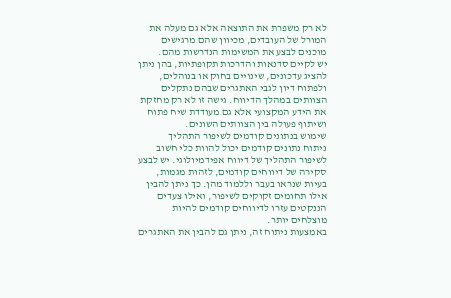לא רק משפרת את התוצאה אלא גם מעלה את המורל של העובדים, מכיוון שהם מרגישים מוכנים לבצע את המשימות הנדרשות מהם.
יש לקיים סדנאות והדרכות תקופתיות, בהן ניתן להציג עדכונים, שינויים בחוק או בנוהלים, ולפתוח דיון לגבי האתגרים שבהם נתקלים הצוותים במהלך הדיווח. גישה זו לא רק מחזקת את הידע המקצועי אלא גם מעודדת שיח פתוח ושיתוף פעולה בין הצוותים השונים.
שימוש בנתונים קודמים לשיפור התהליך
ניתוח נתונים קודמים יכול להוות כלי חשוב לשיפור התהליך של דיווח אפידמיולוגי. יש לבצע סקירה של דיווחים קודמים, לזהות מגמות, בעיות שנראו בעבר וללמוד מהן. כך ניתן להבין אילו תחומים זקוקים לשיפור, ואילו צעדים הננקטים עזרו לדיווחים קודמים להיות מוצלחים יותר.
באמצעות ניתוח זה, ניתן גם להבין את האתגרים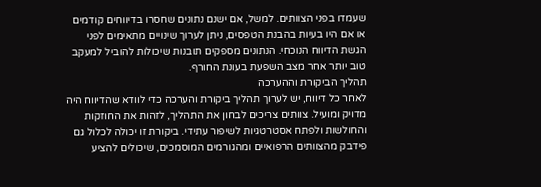שעמדו בפני הצוותים. למשל, אם ישנם נתונים שחסרו בדיווחים קודמים או אם היו בעיות בהבנת הטפסים, ניתן לערוך שינויים מתאימים לפני הגשת הדיווח הנוכחי. הנתונים מספקים תובנות שיכולות להוביל למעקב טוב יותר אחר מצב השפעת בעונת החורף.
תהליך הביקורת וההערכה
לאחר כל דיווח, יש לערוך תהליך ביקורת והערכה כדי לוודא שהדיווח היה מדויק ומועיל. צוותים צריכים לבחון את התהליך, לזהות את החוזקות והחולשות ולפתח אסטרטגיות לשיפור עתידי. ביקורת זו יכולה לכלול גם פידבק מהצוותים הרפואיים ומהגורמים המוסמכים, שיכולים להציע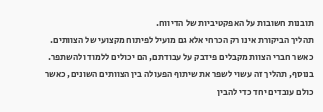תובנות חשובות על האפקטיביות של הדיווח.
תהליך הביקורת אינו רק הכרחי אלא גם מועיל לפיתוח מקצועי של הצוותים. כאשר חברי הצוות מקבלים פידבק על עבודתם, הם יכולים ללמוד ולהשתפר. בנוסף, תהליך זה עשוי לשפר את שיתוף הפעולה בין הצוותים השונים, כאשר כולם עובדים יחד כדי להבין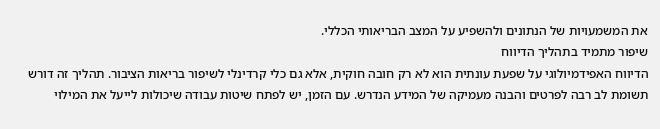את המשמעויות של הנתונים ולהשפיע על המצב הבריאותי הכללי.
שיפור מתמיד בתהליך הדיווח
הדיווח האפידמיולוגי על שפעת עונתית הוא לא רק חובה חוקית, אלא גם כלי קרדינלי לשיפור בריאות הציבור. תהליך זה דורש תשומת לב רבה לפרטים והבנה מעמיקה של המידע הנדרש. עם הזמן, יש לפתח שיטות עבודה שיכולות לייעל את המילוי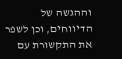וההגשה של הדיווחים, וכן לשפר את התקשורת עם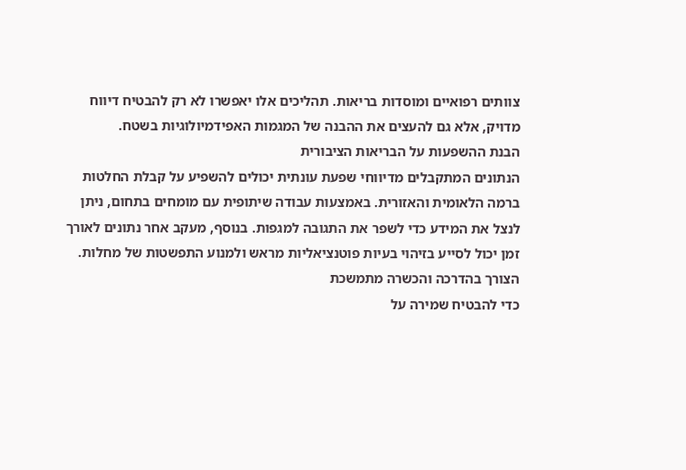צוותים רפואיים ומוסדות בריאות. תהליכים אלו יאפשרו לא רק להבטיח דיווח מדויק, אלא גם להעצים את ההבנה של המגמות האפידמיולוגיות בשטח.
הבנת ההשפעות על הבריאות הציבורית
הנתונים המתקבלים מדיווחי שפעת עונתית יכולים להשפיע על קבלת החלטות ברמה הלאומית והאזורית. באמצעות עבודה שיתופית עם מומחים בתחום, ניתן לנצל את המידע כדי לשפר את התגובה למגפות. בנוסף, מעקב אחר נתונים לאורך זמן יכול לסייע בזיהוי בעיות פוטנציאליות מראש ולמנוע התפשטות של מחלות.
הצורך בהדרכה והכשרה מתמשכת
כדי להבטיח שמירה על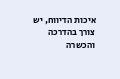איכות הדיווח, יש צורך בהדרכה והכשרה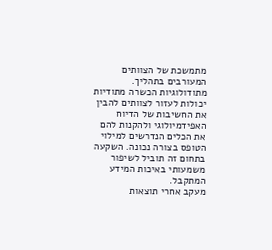מתמשכת של הצוותים המעורבים בתהליך. מתודולוגיות הכשרה מתודיות יכולות לעזור לצוותים להבין את החשיבות של הדיוח האפידמיולוגי ולהקנות להם את הכלים הנדרשים למילוי הטופס בצורה נכונה. השקעה בתחום זה תוביל לשיפור משמעותי באיכות המידע המתקבל.
מעקב אחרי תוצאות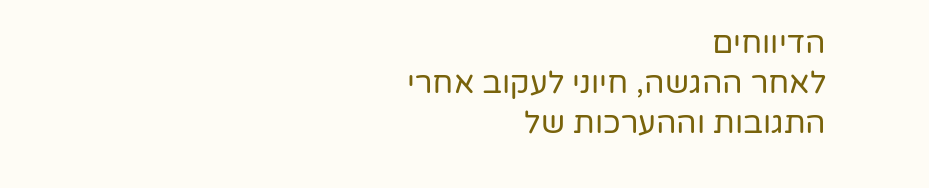הדיווחים
לאחר ההגשה, חיוני לעקוב אחרי התגובות וההערכות של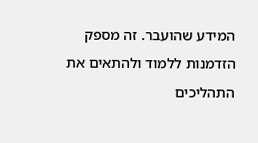המידע שהועבר. זה מספק הזדמנות ללמוד ולהתאים את התהליכים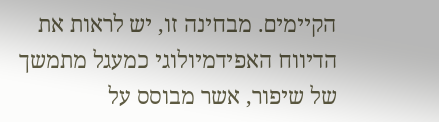הקיימים. מבחינה זו, יש לראות את הדיווח האפידמיולוגי כמעגל מתמשך של שיפור, אשר מבוסס על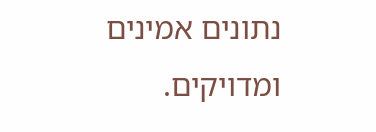נתונים אמינים ומדויקים.